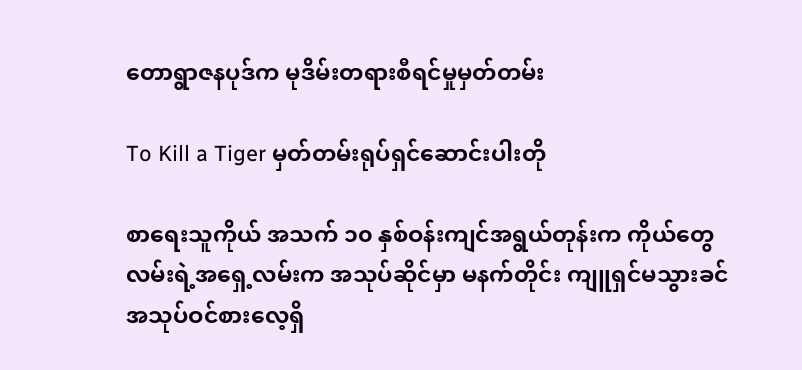တောရွာဇနပုဒ်က မုဒိမ်းတရားစီရင်မှုမှတ်တမ်း

To Kill a Tiger မှတ်တမ်းရုပ်ရှင်ဆောင်းပါးတို

စာရေးသူကိုယ် အသက် ၁၀ နှစ်ဝန်းကျင်အရွယ်တုန်းက ကိုယ်တွေလမ်းရဲ့အရှေ့လမ်းက အသုပ်ဆိုင်မှာ မနက်တိုင်း ကျူရှင်မသွားခင် အသုပ်ဝင်စားလေ့ရှိ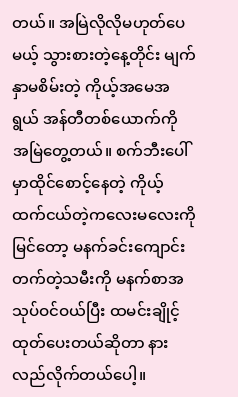တယ်။ အမြဲလိုလိုမဟုတ်ပေမယ့် သွားစားတဲ့နေ့တိုင်း မျက်နှာမစိမ်းတဲ့ ကိုယ့်အမေအရွယ် အန်တီတစ်ယောက်ကို အမြဲတွေ့တယ်။ စက်ဘီးပေါ်မှာထိုင်စောင့်နေတဲ့ ကိုယ့်ထက်ငယ်တဲ့ကလေးမလေးကိုမြင်တော့ မနက်ခင်းကျောင်းတက်တဲ့သမီးကို မနက်စာအသုပ်ဝင်ဝယ်ပြီး ထမင်းချိုင့်ထုတ်ပေးတယ်ဆိုတာ နားလည်လိုက်တယ်ပေါ့။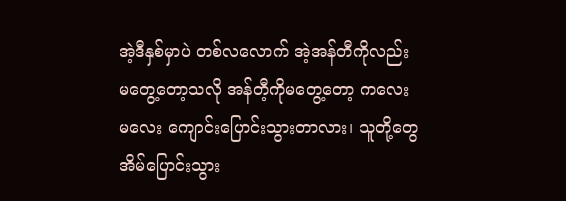အဲ့ဒီနှစ်မှာပဲ တစ်လလောက် အဲ့အန်တီကိုလည်း မတွေ့တော့သလို အန်တီ့ကိုမတွေ့တော့ ကလေးမလေး ကျောင်းပြောင်းသွားတာလား၊ သူတို့တွေအိမ်ပြောင်းသွား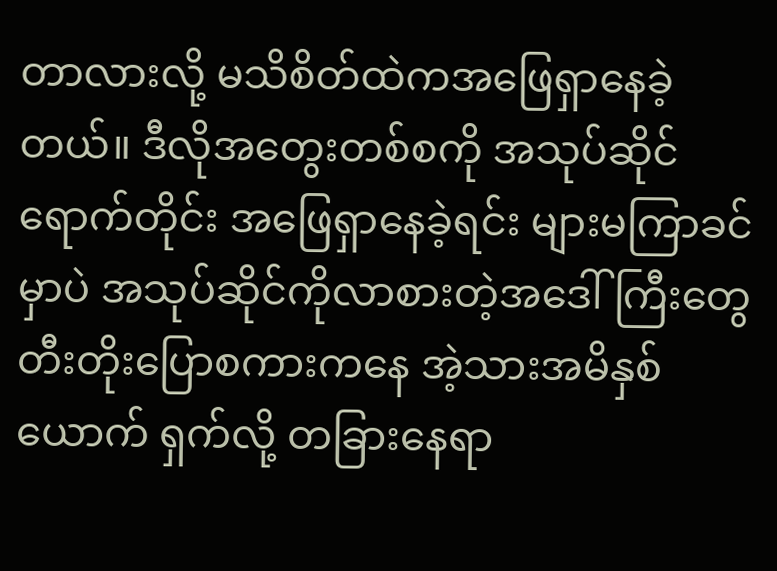တာလားလို့ မသိစိတ်ထဲကအဖြေရှာနေခဲ့တယ်။ ဒီလိုအတွေးတစ်စကို အသုပ်ဆိုင်ရောက်တိုင်း အဖြေရှာနေခဲ့ရင်း များမကြာခင်မှာပဲ အသုပ်ဆိုင်ကိုလာစားတဲ့အဒေါ်ကြီးတွေ တီးတိုးပြောစကားကနေ အဲ့သားအမိနှစ်ယောက် ရှက်လို့ တခြားနေရာ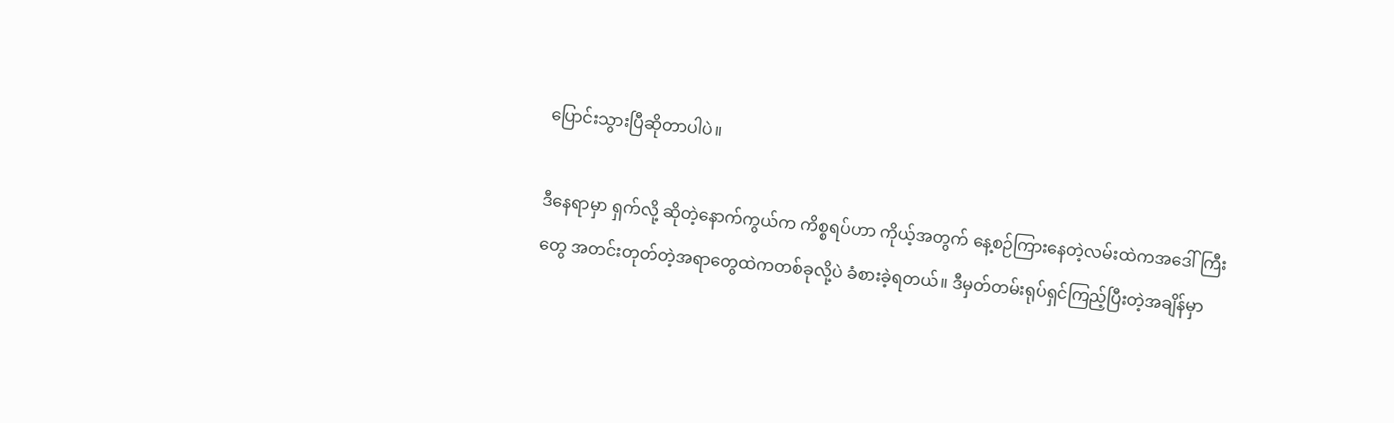ပြောင်းသွားပြီဆိုတာပါပဲ။

ဒီနေရာမှာ ရှက်လို့ ဆိုတဲ့နောက်ကွယ်က ကိစ္စရပ်ဟာ ကိုယ့်အတွက် နေ့စဉ်ကြားနေတဲ့လမ်းထဲကအဒေါ်ကြီးတွေ အတင်းတုတ်တဲ့အရာတွေထဲကတစ်ခုလို့ပဲ ခံစားခဲ့ရတယ်။ ဒီမှတ်တမ်းရုပ်ရှင်ကြည့်ပြီးတဲ့အချိန်မှာ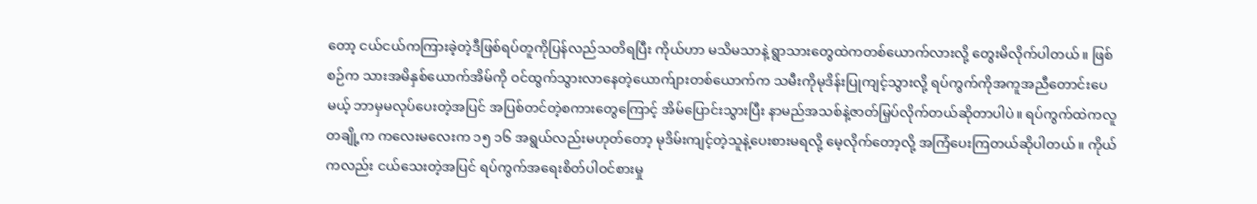တော့ ငယ်ငယ်ကကြားခဲ့တဲ့ဒီဖြစ်ရပ်တူကိုပြန်လည်သတိရပြီး ကိုယ်ဟာ မသိမသာနဲ့ ရွာသားတွေထဲကတစ်ယောက်လားလို့ တွေးမိလိုက်ပါတယ်။ ဖြစ်စဉ်က သားအမိနှစ်ယောက်အိမ်ကို ဝင်ထွက်သွားလာနေတဲ့ယောက်ျားတစ်ယောက်က သမီးကိုမုဒိန်းပြုကျင့်သွားလို့ ရပ်ကွက်ကိုအကူအညီတောင်းပေမယ့် ဘာမှမလုပ်ပေးတဲ့အပြင် အပြစ်တင်တဲ့စကားတွေကြောင့် အိမ်ပြောင်းသွားပြီး နာမည်အသစ်နဲ့ဇာတ်မြှပ်လိုက်တယ်ဆိုတာပါပဲ။ ရပ်ကွက်ထဲကလူတချို့က ကလေးမလေးက ၁၅ ၁၆ အရွယ်လည်းမဟုတ်တော့ မုဒိမ်းကျင့်တဲ့သူနဲ့ပေးစားမရလို့ မေ့လိုက်တော့လို့ အကြံပေးကြတယ်ဆိုပါတယ်။ ကိုယ်ကလည်း ငယ်သေးတဲ့အပြင် ရပ်ကွက်အရေးစိတ်ပါဝင်စားမှု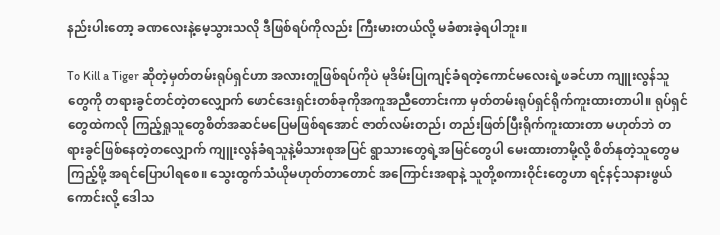နည်းပါးတော့ ခဏလေးနဲ့မေ့သွားသလို ဒီဖြစ်ရပ်ကိုလည်း ကြီးမားတယ်လို့ မခံစားခဲ့ရပါဘူး။

To Kill a Tiger ဆိုတဲ့မှတ်တမ်းရုပ်ရှင်ဟာ အလားတူဖြစ်ရပ်ကိုပဲ မုဒိမ်းပြုကျင့်ခံရတဲ့ကောင်မလေးရဲ့ဖခင်ဟာ ကျူးလွန်သူတွေကို တရားခွင်တင်တဲ့တလျှောက် ဖောင်ဒေးရှင်းတစ်ခုကိုအကူအညီတောင်းကာ မှတ်တမ်းရုပ်ရှင်ရိုက်ကူးထားတာပါ။ ရုပ်ရှင်တွေထဲကလို ကြည့်ရှုသူတွေစိတ်အဆင်မပြေမဖြစ်ရအောင် ဇာတ်လမ်းတည်၊ တည်းဖြတ်ပြီးရိုက်ကူးထားတာ မဟုတ်ဘဲ တရားခွင်ဖြစ်နေတဲ့တလျှောက် ကျူးလွန်ခံရသူနဲ့မိသားစုအပြင် ရွာသားတွေရဲ့အမြင်တွေပါ မေးထားတာမို့လို့ စိတ်နုတဲ့သူတွေမကြည့်ဖို့ အရင်ပြောပါရစေ။ သွေးထွက်သံယိုမဟုတ်တာတောင် အကြောင်းအရာနဲ့ သူတို့စကားဝိုင်းတွေဟာ ရင့်နင့်သနားဖွယ်ကောင်းလို့ ဒေါသ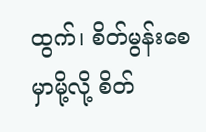ထွက်၊ စိတ်မွန်းစေမှာမို့လို့ စိတ်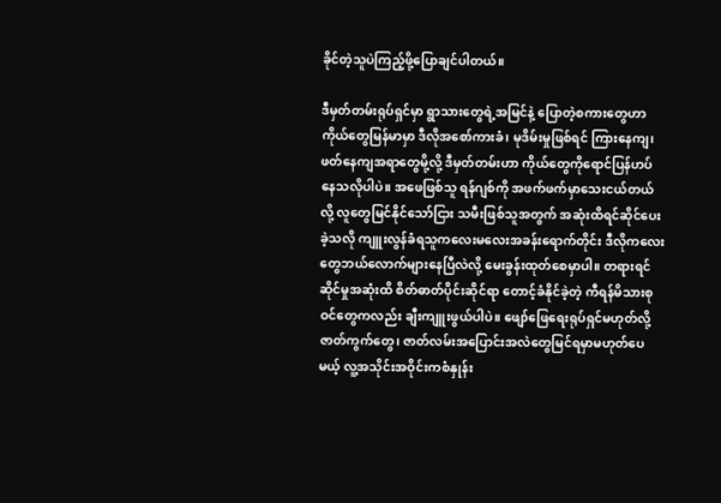ခိုင်တဲ့သူပဲကြည့်ဖို့ပြောချင်ပါတယ်။

ဒီမှတ်တမ်းရုပ်ရှင်မှာ ရွာသားတွေရဲ့အမြင်နဲ့ ပြောတဲ့စကားတွေဟာ ကိုယ်တွေမြန်မာမှာ ဒီလိုအစော်ကားခံ၊ မုဒိမ်းမှုဖြစ်ရင် ကြားနေကျ၊ ဖတ်နေကျအရာတွေမို့လို့ ဒီမှတ်တမ်းဟာ ကိုယ်တွေကိုရောင်ပြန်ဟပ်နေသလိုပါပဲ။ အဖေဖြစ်သူ ရန်ဂျစ်ကို အဖက်ဖက်မှာသေးငယ်တယ်လို့ လူတွေမြင်နိုင်သော်ငြား သမီးဖြစ်သူအတွက် အဆုံးထိရင်ဆိုင်ပေးခဲ့သလို ကျူးလွန်ခံရသူကလေးမလေးအခန်းရောက်တိုင်း ဒီလိုကလေးတွေဘယ်လောက်များနေပြီလဲလို့ မေးခွန်းထုတ်စေမှာပါ။ တရားရင်ဆိုင်မှုအဆုံးထိ စိတ်ဓာတ်ပိုင်းဆိုင်ရာ တောင့်ခံနိုင်ခဲ့တဲ့ ကီရန်မိသားစုဝင်တွေကလည်း ချီးကျူးဖွယ်ပါပဲ။ ဖျော်ဖြေရေးရုပ်ရှင်မဟုတ်လို့ ဇာတ်ကွက်တွေ၊ ဇာတ်လမ်းအပြောင်းအလဲတွေမြင်ရမှာမဟုတ်ပေမယ့် လူ့အသိုင်းအဝိုင်းကစံနှုန်း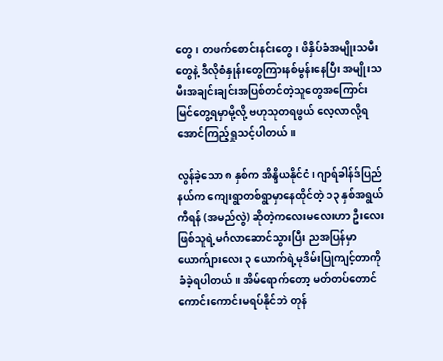တွေ၊ တဖက်စောင်းနင်းတွေ၊ ဖိနှိပ်ခံအမျိုးသမီးတွေနဲ့ ဒီလိုစံနှုန်းတွေကြားနစ်မွန်းနေပြီး အမျိုးသမီးအချင်းချင်းအပြစ်တင်တဲ့သူတွေအကြောင်း မြင်တွေ့ရမှာမို့လို့ ဗဟုသုတရဖွယ် လေ့လာလို့ရအောင်ကြည့်ရှုသင့်ပါတယ်။

လွန်ခဲ့သော ၈ နှစ်က အိန္ဒိယနိုင်ငံ၊ ဂျာရ်ခါန်ဒ်ပြည်နယ်က ကျေးရွာတစ်ရွာမှာနေထိုင်တဲ့ ၁၃ နှစ်အရွယ် ကီရန် (အမည်လွဲ) ဆိုတဲ့ကလေးမလေးဟာ ဦးလေးဖြစ်သူရဲ့မင်္ဂလာဆောင်သွားပြီး ညအပြန်မှာ ယောက်ျားလေး ၃ ယောက်ရဲ့မုဒိမ်းပြုကျင့်တာကို ခံခဲ့ရပါတယ်။ အိမ်ရောက်တော့ မတ်တပ်တောင်ကောင်းကောင်းမရပ်နိုင်ဘဲ တုန်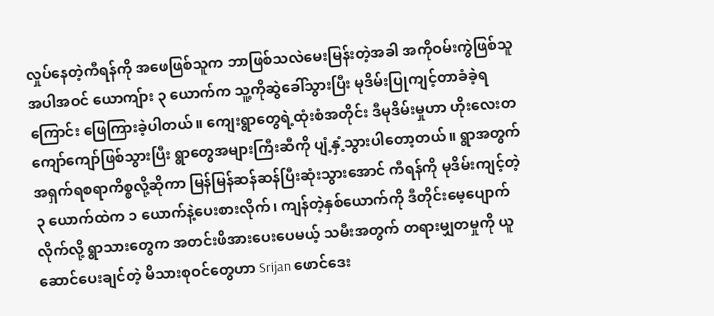လှုပ်နေတဲ့ကီရန်ကို အဖေဖြစ်သူက ဘာဖြစ်သလဲမေးမြန်းတဲ့အခါ အကိုဝမ်းကွဲဖြစ်သူအပါအဝင် ယောကျ်ား ၃ ယောက်က သူ့ကိုဆွဲခေါ်သွားပြီး မုဒိမ်းပြုကျင့်တာခံခဲ့ရကြောင်း ဖြေကြားခဲ့ပါတယ်။ ကျေးရွာတွေရဲ့ထုံးစံအတိုင်း ဒီမုဒိမ်းမှုဟာ ဟိုးလေးတကျော်ကျော်ဖြစ်သွားပြီး ရွာတွေအများကြီးဆီကို ပျံ့နှံ့သွားပါတော့တယ်။ ရွာအတွက် အရှက်ရစရာကိစ္စလို့ဆိုကာ မြန်မြန်ဆန်ဆန်ပြီးဆုံးသွားအောင် ကီရန်ကို မုဒိမ်းကျင့်တဲ့ ၃ ယောက်ထဲက ၁ ယောက်နဲ့ပေးစားလိုက်၊ ကျန်တဲ့နှစ်ယောက်ကို ဒီတိုင်းမေ့ပျောက်လိုက်လို့ ရွာသားတွေက အတင်းဖိအားပေးပေမယ့် သမီးအတွက် တရားမျှတမှုကို ယူဆောင်ပေးချင်တဲ့ မိသားစုဝင်တွေဟာ Srijan ဖောင်ဒေး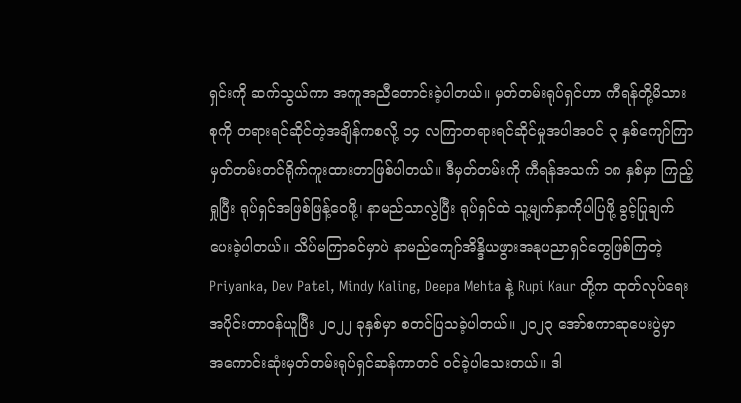ရှင်းကို ဆက်သွယ်ကာ အကူအညီတောင်းခဲ့ပါတယ်။ မှတ်တမ်းရုပ်ရှင်ဟာ ကီရန်တို့မိသားစုကို တရားရင်ဆိုင်တဲ့အချိန်ကစလို့ ၁၄ လကြာတရားရင်ဆိုင်မှုအပါအဝင် ၃ နှစ်ကျော်ကြာ မှတ်တမ်းတင်ရိုက်ကူးထားတာဖြစ်ပါတယ်။ ဒီမှတ်တမ်းကို ကီရန်အသက် ၁၈ နှစ်မှာ ကြည့်ရှုပြီး ရုပ်ရှင်အဖြစ်ဖြန့်ဝေဖို့၊ နာမည်သာလွဲပြီး ရုပ်ရှင်ထဲ သူ့မျက်နှာကိုပါပြဖို့ ခွင့်ပြုချက်ပေးခဲ့ပါတယ်။ သိပ်မကြာခင်မှာပဲ နာမည်ကျော်အိန္ဒိယဖွားအနုပညာရှင်တွေဖြစ်ကြတဲ့ Priyanka, Dev Patel, Mindy Kaling, Deepa Mehta နဲ့ Rupi Kaur တို့က ထုတ်လုပ်ရေးအပိုင်းတာဝန်ယူပြီး ၂၀၂၂ ခုနှစ်မှာ စတင်ပြသခဲ့ပါတယ်။ ၂၀၂၃ အော်စကာဆုပေးပွဲမှာ အကောင်းဆုံးမှတ်တမ်းရုပ်ရှင်ဆန်ကာတင် ဝင်ခဲ့ပါသေးတယ်။ ဒါ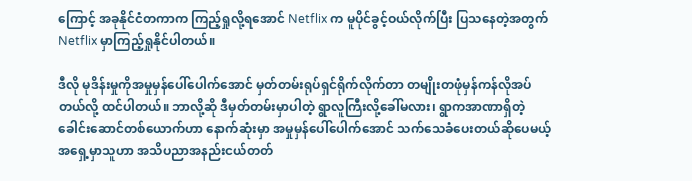ကြောင့် အခုနိုင်ငံတကာက ကြည့်ရှုလို့ရအောင် Netflix က မူပိုင်ခွင့်ဝယ်လိုက်ပြီး ပြသနေတဲ့အတွက် Netflix မှာကြည့်ရှုနိုင်ပါတယ်။

ဒီလို မုဒိန်းမှုကိုအမှုမှန်ပေါ်ပေါက်အောင် မှတ်တမ်းရုပ်ရှင်ရိုက်လိုက်တာ တမျိုးတဖုံမှန်ကန်လိုအပ်တယ်လို့ ထင်ပါတယ်။ ဘာလို့ဆို ဒီမှတ်တမ်းမှာပါတဲ့ ရွာလူကြီးလို့ခေါ်မလား၊ ရွာကအာဏာရှိတဲ့ခေါင်းဆောင်တစ်ယောက်ဟာ နောက်ဆုံးမှာ အမှုမှန်ပေါ်ပေါက်အောင် သက်သေခံပေးတယ်ဆိုပေမယ့် အရှေ့မှာသူဟာ အသိပညာအနည်းငယ်တတ်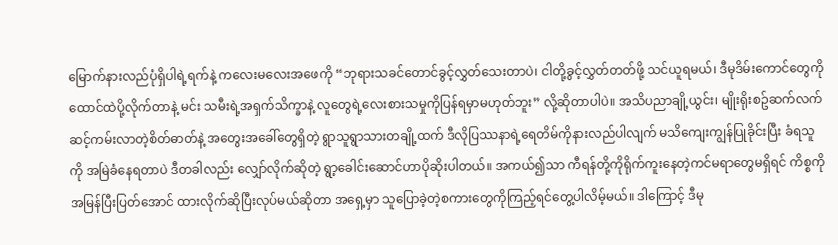မြောက်နားလည်ပုံရှိပါရဲ့ရက်နဲ့ ကလေးမလေးအဖေကို “ဘုရားသခင်တောင်ခွင့်လွှတ်သေးတာပဲ၊ ငါတို့ခွင့်လွှတ်တတ်ဖို့ သင်ယူရမယ်၊ ဒီမုဒိမ်းကောင်တွေကို ထောင်ထဲပို့လိုက်တာနဲ့ မင်း သမီးရဲ့အရှက်သိက္ခာနဲ့ လူတွေရဲ့လေးစားသမှုကိုပြန်ရမှာမဟုတ်ဘူး” လို့ဆိုတာပါပဲ။ အသိပညာချို့ယွင်း၊ မျိုးရိုးစဥ်ဆက်လက်ဆင့်ကမ်းလာတဲ့စိတ်ဓာတ်နဲ့ အတွေးအခေါ်တွေရှိတဲ့ ရွာသူရွာသားတချို့ထက် ဒီလိုပြဿနာရဲ့ရေတိမ်ကိုနားလည်ပါလျက် မသိကျေးကျွန်ပြုခိုင်းပြီး ခံရသူကို အမြဲခံနေရတာပဲ ဒီတခါလည်း လျှော်လိုက်ဆိုတဲ့ ရွာ့ခေါင်းဆောင်ဟာပိုဆိုးပါတယ်။ အကယ်၍သာ ကီရန်တို့ကိုရိုက်ကူးနေတဲ့ကင်မရာတွေမရှိရင် ကိစ္စကိုအမြန်ပြီးပြတ်အောင် ထားလိုက်ဆိုပြီးလုပ်မယ်ဆိုတာ အရှေ့မှာ သူပြောခဲ့တဲ့စကားတွေကိုကြည့်ရင်တွေ့ပါလိမ့်မယ်။ ဒါကြောင့် ဒီမု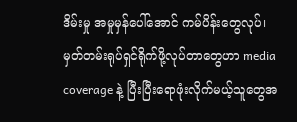ဒိမ်းမှု အမှုမှန်ပေါ်အောင် ကမ်ပိန်းတွေလုပ်၊ မှတ်တမ်းရုပ်ရှင်ရိုက်ဖို့လုပ်တာတွေဟာ media coverage နဲ့ ပြီးပြီးရောဖုံးလိုက်မယ့်သူတွေအ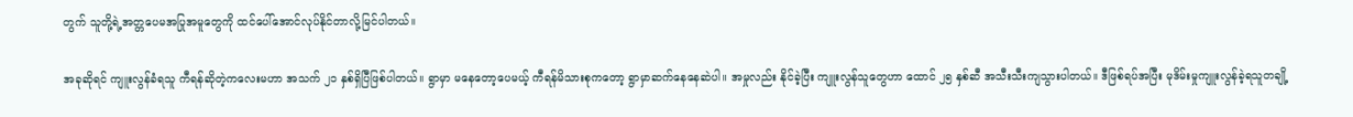တွက် သူတို့ရဲ့အတ္တပေမအပြုအမူတွေကို ထင်ပေါ်အောင်လုပ်နိုင်တာလို့မြင်ပါတယ်။

အခုဆိုရင် ကျူးလွန်ခံရသူ ကီရန်ဆိုတဲ့ကလေးမဟာ အသက် ၂၁ နှစ်ရှိပြီဖြစ်ပါတယ်။ ရွာမှာ မနေတော့ပေမယ့် ကီရန်မိသားစုကတော့ ရွာမှာဆက်နေနေဆဲပါ။ အမှုလည်း နိုင်ခဲ့ပြီး ကျူးလွန်သူတွေဟာ ထောင် ၂၅ နှစ်ဆီ အသီးသီးကျသွားပါတယ်။ ဒီဖြစ်ရပ်အပြီး မုဒိမ်းမှုကျူးလွန်ခဲ့ရသူတချို့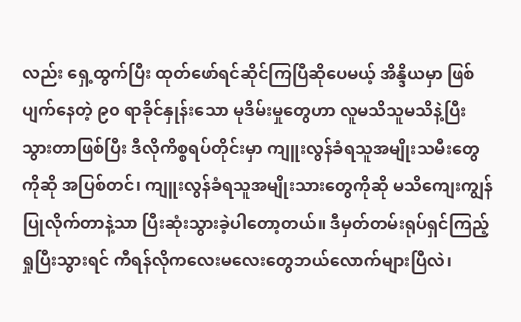လည်း ရှေ့ထွက်ပြီး ထုတ်ဖော်ရင်ဆိုင်ကြပြီဆိုပေမယ့် အိန္ဒိယမှာ ဖြစ်ပျက်နေတဲ့ ၉၀ ရာခိုင်နှုန်းသော မုဒိမ်းမှုတွေဟာ လူမသိသူမသိနဲ့ပြီးသွားတာဖြစ်ပြီး ဒီလိုကိစ္စရပ်တိုင်းမှာ ကျူးလွန်ခံရသူအမျိုးသမီးတွေကိုဆို အပြစ်တင်၊ ကျူးလွန်ခံရသူအမျိုးသားတွေကိုဆို မသိကျေးကျွန်ပြုလိုက်တာနဲ့သာ ပြီးဆုံးသွားခဲ့ပါတော့တယ်။ ဒီမှတ်တမ်းရုပ်ရှင်ကြည့်ရှုပြီးသွားရင် ကီရန်လိုကလေးမလေးတွေဘယ်လောက်များပြီလဲ၊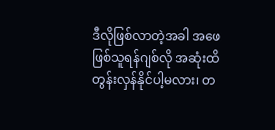ဒီလိုဖြစ်လာတဲ့အခါ အဖေဖြစ်သူရန်ဂျစ်လို အဆုံးထိတွန်းလှန်နိုင်ပါ့မလား၊ တ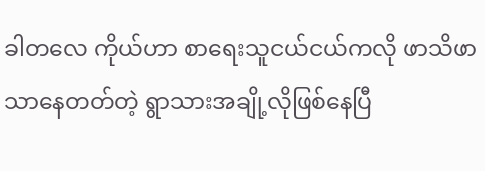ခါတလေ ကိုယ်ဟာ စာရေးသူငယ်ငယ်ကလို ဖာသိဖာသာနေတတ်တဲ့ ရွာသားအချို့လိုဖြစ်နေပြီ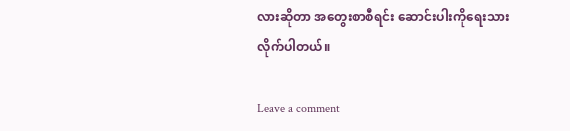လားဆိုတာ အတွေးစာစီရင်း ဆောင်းပါးကိုရေးသားလိုက်ပါတယ်။

Leave a comment